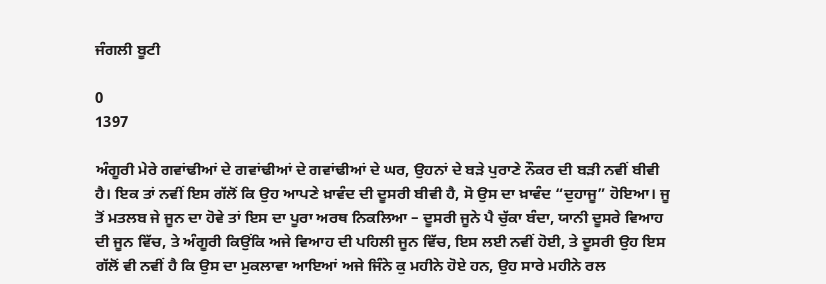ਜੰਗਲੀ ਬੂਟੀ

0
1397

ਅੰਗੂਰੀ ਮੇਰੇ ਗਵਾਂਢੀਆਂ ਦੇ ਗਵਾਂਢੀਆਂ ਦੇ ਗਵਾਂਢੀਆਂ ਦੇ ਘਰ, ਉਹਨਾਂ ਦੇ ਬਡ਼ੇ ਪੁਰਾਣੇ ਨੌਕਰ ਦੀ ਬਡ਼ੀ ਨਵੀਂ ਬੀਵੀ ਹੈ। ਇਕ ਤਾਂ ਨਵੀਂ ਇਸ ਗੱਲੋਂ ਕਿ ਉਹ ਆਪਣੇ ਖ਼ਾਵੰਦ ਦੀ ਦੂਸਰੀ ਬੀਵੀ ਹੈ, ਸੋ ਉਸ ਦਾ ਖ਼ਾਵੰਦ “ਦੁਹਾਜੂ” ਹੋਇਆ। ਜੂ ਤੋਂ ਮਤਲਬ ਜੇ ਜੂਨ ਦਾ ਹੋਵੇ ਤਾਂ ਇਸ ਦਾ ਪੂਰਾ ਅਰਥ ਨਿਕਲਿਆ – ਦੂਸਰੀ ਜੂਨੇ ਪੈ ਚੁੱਕਾ ਬੰਦਾ, ਯਾਨੀ ਦੂਸਰੇ ਵਿਆਹ ਦੀ ਜੂਨ ਵਿੱਚ, ਤੇ ਅੰਗੂਰੀ ਕਿਉਂਕਿ ਅਜੇ ਵਿਆਹ ਦੀ ਪਹਿਲੀ ਜੂਨ ਵਿੱਚ, ਇਸ ਲਈ ਨਵੀਂ ਹੋਈ, ਤੇ ਦੂਸਰੀ ਉਹ ਇਸ ਗੱਲੋਂ ਵੀ ਨਵੀਂ ਹੈ ਕਿ ਉਸ ਦਾ ਮੁਕਲਾਵਾ ਆਇਆਂ ਅਜੇ ਜਿੰਨੇ ਕੁ ਮਹੀਨੇ ਹੋਏ ਹਨ, ਉਹ ਸਾਰੇ ਮਹੀਨੇ ਰਲ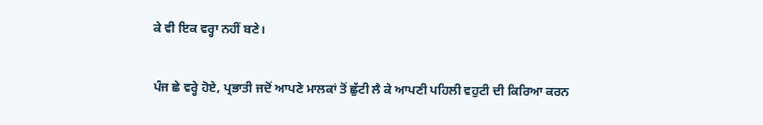ਕੇ ਵੀ ਇਕ ਵਰ੍ਹਾ ਨਹੀਂ ਬਣੇ।

ਪੰਜ ਛੇ ਵਰ੍ਹੇ ਹੋਏ, ਪ੍ਰਭਾਤੀ ਜਦੋਂ ਆਪਣੇ ਮਾਲਕਾਂ ਤੋਂ ਛੁੱਟੀ ਲੈ ਕੇ ਆਪਣੀ ਪਹਿਲੀ ਵਹੁਟੀ ਦੀ ਕਿਰਿਆ ਕਰਨ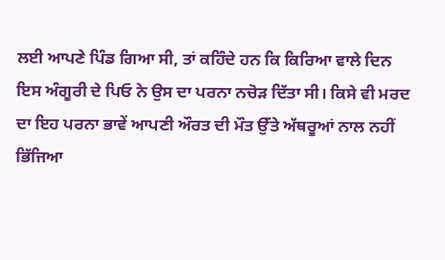ਲਈ ਆਪਣੇ ਪਿੰਡ ਗਿਆ ਸੀ, ਤਾਂ ਕਹਿੰਦੇ ਹਨ ਕਿ ਕਿਰਿਆ ਵਾਲੇ ਦਿਨ ਇਸ ਅੰਗੂਰੀ ਦੇ ਪਿਓ ਨੇ ਉਸ ਦਾ ਪਰਨਾ ਨਚੋਡ਼ ਦਿੱਤਾ ਸੀ। ਕਿਸੇ ਵੀ ਮਰਦ ਦਾ ਇਹ ਪਰਨਾ ਭਾਵੇਂ ਆਪਣੀ ਔਰਤ ਦੀ ਮੌਤ ਉੱਤੇ ਅੱਥਰੂਆਂ ਨਾਲ ਨਹੀਂ ਭਿੱਜਿਆ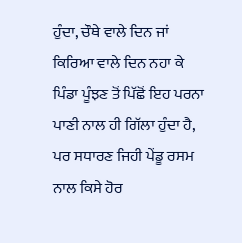ਹੁੰਦਾ, ਚੌਥੇ ਵਾਲੇ ਦਿਨ ਜਾਂ ਕਿਰਿਆ ਵਾਲੇ ਦਿਨ ਨਹਾ ਕੇ ਪਿੰਡਾ ਪੂੰਝਣ ਤੋਂ ਪਿੱਛੋਂ ਇਹ ਪਰਨਾ ਪਾਣੀ ਨਾਲ ਹੀ ਗਿੱਲਾ ਹੁੰਦਾ ਹੈ, ਪਰ ਸਧਾਰਣ ਜਿਹੀ ਪੇਂਡੂ ਰਸਮ ਨਾਲ ਕਿਸੇ ਹੋਰ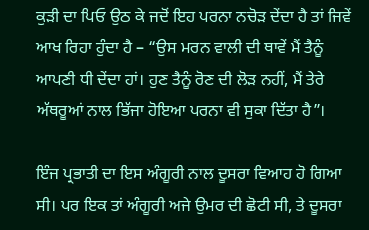ਕੁਡ਼ੀ ਦਾ ਪਿਓ ਉਠ ਕੇ ਜਦੋਂ ਇਹ ਪਰਨਾ ਨਚੋਡ਼ ਦੇਂਦਾ ਹੈ ਤਾਂ ਜਿਵੇਂ ਆਖ ਰਿਹਾ ਹੁੰਦਾ ਹੈ – “ਉਸ ਮਰਨ ਵਾਲੀ ਦੀ ਥਾਵੇਂ ਮੈਂ ਤੈਨੂੰ ਆਪਣੀ ਧੀ ਦੇਂਦਾ ਹਾਂ। ਹੁਣ ਤੈਨੂੰ ਰੋਣ ਦੀ ਲੋਡ਼ ਨਹੀਂ, ਮੈਂ ਤੇਰੇ ਅੱਥਰੂਆਂ ਨਾਲ ਭਿੱਜਾ ਹੋਇਆ ਪਰਨਾ ਵੀ ਸੁਕਾ ਦਿੱਤਾ ਹੈ”।

ਇੰਜ ਪ੍ਰਭਾਤੀ ਦਾ ਇਸ ਅੰਗੂਰੀ ਨਾਲ ਦੂਸਰਾ ਵਿਆਹ ਹੋ ਗਿਆ ਸੀ। ਪਰ ਇਕ ਤਾਂ ਅੰਗੂਰੀ ਅਜੇ ਉਮਰ ਦੀ ਛੋਟੀ ਸੀ, ਤੇ ਦੂਸਰਾ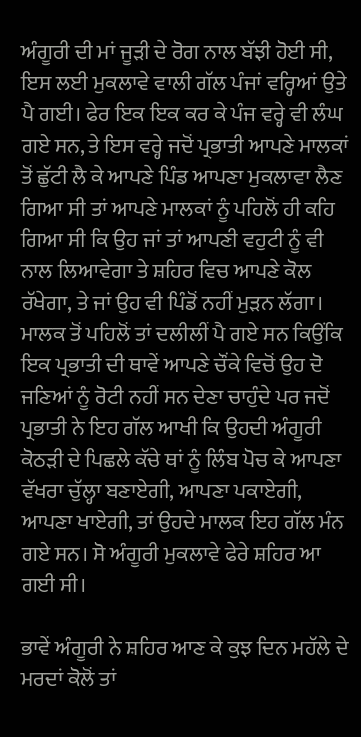ਅੰਗੂਰੀ ਦੀ ਮਾਂ ਜੂਡ਼ੀ ਦੇ ਰੋਗ ਨਾਲ ਬੱਝੀ ਹੋਈ ਸੀ, ਇਸ ਲਈ ਮੁਕਲਾਵੇ ਵਾਲੀ ਗੱਲ ਪੰਜਾਂ ਵਰ੍ਹਿਆਂ ਉਤੇ ਪੈ ਗਈ। ਫੇਰ ਇਕ ਇਕ ਕਰ ਕੇ ਪੰਜ ਵਰ੍ਹੇ ਵੀ ਲੰਘ ਗਏ ਸਨ, ਤੇ ਇਸ ਵਰ੍ਹੇ ਜਦੋਂ ਪ੍ਰਭਾਤੀ ਆਪਣੇ ਮਾਲਕਾਂ ਤੋਂ ਛੁੱਟੀ ਲੈ ਕੇ ਆਪਣੇ ਪਿੰਡ ਆਪਣਾ ਮੁਕਲਾਵਾ ਲੈਣ ਗਿਆ ਸੀ ਤਾਂ ਆਪਣੇ ਮਾਲਕਾਂ ਨੂੰ ਪਹਿਲੋਂ ਹੀ ਕਹਿ ਗਿਆ ਸੀ ਕਿ ਉਹ ਜਾਂ ਤਾਂ ਆਪਣੀ ਵਹੁਟੀ ਨੂੰ ਵੀ ਨਾਲ ਲਿਆਵੇਗਾ ਤੇ ਸ਼ਹਿਰ ਵਿਚ ਆਪਣੇ ਕੋਲ ਰੱਖੇਗਾ, ਤੇ ਜਾਂ ਉਹ ਵੀ ਪਿੰਡੋਂ ਨਹੀਂ ਮੁਡ਼ਨ ਲੱਗਾ। ਮਾਲਕ ਤੋਂ ਪਹਿਲੋਂ ਤਾਂ ਦਲੀਲੀਂ ਪੈ ਗਏ ਸਨ ਕਿਉਂਕਿ ਇਕ ਪ੍ਰਭਾਤੀ ਦੀ ਥਾਵੇਂ ਆਪਣੇ ਚੌਂਕੇ ਵਿਚੋਂ ਉਹ ਦੋ ਜਣਿਆਂ ਨੂੰ ਰੋਟੀ ਨਹੀਂ ਸਨ ਦੇਣਾ ਚਾਹੁੰਦੇ ਪਰ ਜਦੋਂ ਪ੍ਰਭਾਤੀ ਨੇ ਇਹ ਗੱਲ ਆਖੀ ਕਿ ਉਹਦੀ ਅੰਗੂਰੀ ਕੋਠਡ਼ੀ ਦੇ ਪਿਛਲੇ ਕੱਚੇ ਥਾਂ ਨੂੰ ਲਿੰਬ ਪੋਚ ਕੇ ਆਪਣਾ ਵੱਖਰਾ ਚੁੱਲ੍ਹਾ ਬਣਾਏਗੀ, ਆਪਣਾ ਪਕਾਏਗੀ, ਆਪਣਾ ਖਾਏਗੀ, ਤਾਂ ਉਹਦੇ ਮਾਲਕ ਇਹ ਗੱਲ ਮੰਨ ਗਏ ਸਨ। ਸੋ ਅੰਗੂਰੀ ਮੁਕਲਾਵੇ ਫੇਰੇ ਸ਼ਹਿਰ ਆ ਗਈ ਸੀ।

ਭਾਵੇਂ ਅੰਗੂਰੀ ਨੇ ਸ਼ਹਿਰ ਆਣ ਕੇ ਕੁਝ ਦਿਨ ਮਹੱਲੇ ਦੇ ਮਰਦਾਂ ਕੋਲੋਂ ਤਾਂ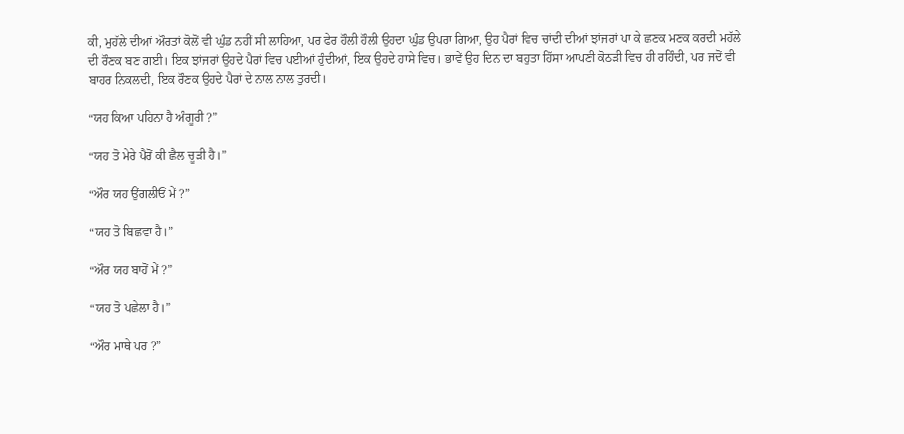ਕੀ, ਮੁਹੱਲੇ ਦੀਆਂ ਔਰਤਾਂ ਕੋਲੋਂ ਵੀ ਘੁੰਡ ਨਹੀਂ ਸੀ ਲਾਹਿਆ, ਪਰ ਫੇਰ ਹੌਲੀ ਹੌਲੀ ਉਹਦਾ ਘੁੰਡ ਉਪਰਾ ਗਿਆ, ਉਹ ਪੈਰਾਂ ਵਿਚ ਚਾਂਦੀ ਦੀਆਂ ਝਾਂਜਰਾਂ ਪਾ ਕੇ ਛਣਕ ਮਣਕ ਕਰਦੀ ਮਹੱਲੇ ਦੀ ਰੌਣਕ ਬਣ ਗਈ। ਇਕ ਝਾਂਜਰਾਂ ਉਹਦੇ ਪੈਰਾਂ ਵਿਚ ਪਈਆਂ ਹੁੰਦੀਆਂ, ਇਕ ਉਹਦੇ ਹਾਸੇ ਵਿਚ। ਭਾਵੇਂ ਉਹ ਦਿਨ ਦਾ ਬਹੁਤਾ ਹਿੱਸਾ ਆਪਣੀ ਕੋਠਡ਼ੀ ਵਿਚ ਹੀ ਰਹਿੰਦੀ, ਪਰ ਜਦੋਂ ਵੀ ਬਾਹਰ ਨਿਕਲਦੀ, ਇਕ ਰੌਣਕ ਉਹਦੇ ਪੈਰਾਂ ਦੇ ਨਾਲ ਨਾਲ ਤੁਰਦੀ।

“ਯਹ ਕਿਆ ਪਹਿਨਾ ਹੈ ਅੰਗੂਰੀ ?”

“ਯਹ ਤੋ ਮੇਰੇ ਪੈਰੋਂ ਕੀ ਛੈਲ ਚੂਡ਼ੀ ਹੈ।”

“ਔਰ ਯਹ ਉਂਗਲੀਓਂ ਮੇਂ ?”

“ਯਹ ਤੋ ਬਿਛਵਾ ਹੈ।”

“ਔਰ ਯਹ ਬਾਹੋਂ ਮੇਂ ?”

“ਯਹ ਤੋ ਪਛੇਲਾ ਹੈ।”

“ਔਰ ਮਾਥੇ ਪਰ ?”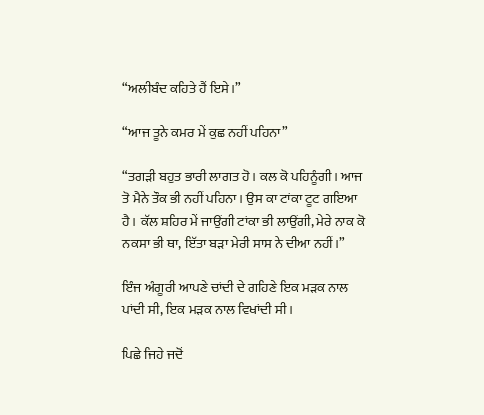“ਅਲੀਬੰਦ ਕਹਿਤੇ ਹੈਂ ਇਸੇ।”

“ਆਜ ਤੂਨੇ ਕਮਰ ਮੇਂ ਕੁਛ ਨਹੀਂ ਪਹਿਨਾ”

“ਤਗਡ਼ੀ ਬਹੁਤ ਭਾਰੀ ਲਾਗਤ ਹੋ। ਕਲ ਕੋ ਪਹਿਨੂੰਗੀ। ਆਜ ਤੋ ਮੈਨੇ ਤੌਕ ਭੀ ਨਹੀਂ ਪਹਿਨਾ। ਉਸ ਕਾ ਟਾਂਕਾ ਟੂਟ ਗਇਆ ਹੈ। ਕੱਲ ਸ਼ਹਿਰ ਮੇਂ ਜਾਉਂਗੀ ਟਾਂਕਾ ਭੀ ਲਾਉਂਗੀ, ਮੇਰੇ ਨਾਕ ਕੋ ਨਕਸਾ ਭੀ ਥਾ, ਇੱਤਾ ਬਡ਼ਾ ਮੇਰੀ ਸਾਸ ਨੇ ਦੀਆ ਨਹੀਂ।”

ਇੰਜ ਅੰਗੂਰੀ ਆਪਣੇ ਚਾਂਦੀ ਦੇ ਗਹਿਣੇ ਇਕ ਮਡ਼ਕ ਨਾਲ ਪਾਂਦੀ ਸੀ, ਇਕ ਮਡ਼ਕ ਨਾਲ ਵਿਖਾਂਦੀ ਸੀ।

ਪਿਛੇ ਜਿਹੇ ਜਦੋਂ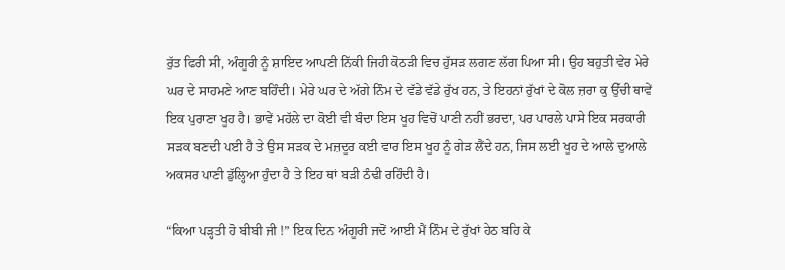ਰੁੱਤ ਫਿਰੀ ਸੀ, ਅੰਗੂਰੀ ਨੂੰ ਸ਼ਾਇਦ ਆਪਣੀ ਨਿੱਕੀ ਜਿਹੀ ਕੋਠਡ਼ੀ ਵਿਚ ਹੁੱਸਡ਼ ਲਗਣ ਲੱਗ ਪਿਆ ਸੀ। ਉਹ ਬਹੁਤੀ ਵੇਰ ਮੇਰੇ ਘਰ ਦੇ ਸਾਹਮਣੇ ਆਣ ਬਹਿੰਦੀ। ਮੇਰੇ ਘਰ ਦੇ ਅੱਗੇ ਨਿੰਮ ਦੇ ਵੱਡੇ ਵੱਡੇ ਰੁੱਖ ਹਨ, ਤੇ ਇਹਨਾਂ ਰੁੱਖਾਂ ਦੇ ਕੋਲ ਜ਼ਰਾ ਕੁ ਉੱਚੀ ਥਾਵੇਂ ਇਕ ਪੁਰਾਣਾ ਖੂਹ ਹੈ। ਭਾਵੇਂ ਮਹੱਲੇ ਦਾ ਕੋਈ ਵੀ ਬੰਦਾ ਇਸ ਖੂਹ ਵਿਚੋਂ ਪਾਣੀ ਨਹੀਂ ਭਰਦਾ, ਪਰ ਪਾਰਲੇ ਪਾਸੇ ਇਕ ਸਰਕਾਰੀ ਸਡ਼ਕ ਬਣਦੀ ਪਈ ਹੈ ਤੇ ਉਸ ਸਡ਼ਕ ਦੇ ਮਜ਼ਦੂਰ ਕਈ ਵਾਰ ਇਸ ਖੂਹ ਨੂੰ ਗੇਡ਼ ਲੈਂਦੇ ਹਨ, ਜਿਸ ਲਈ ਖੂਹ ਦੇ ਆਲੇ ਦੁਆਲੇ ਅਕਸਰ ਪਾਣੀ ਡੁੱਲ੍ਹਿਆ ਹੁੰਦਾ ਹੈ ਤੇ ਇਹ ਥਾਂ ਬਡ਼ੀ ਠੰਢੀ ਰਹਿੰਦੀ ਹੈ।

“ਕਿਆ ਪਡ਼੍ਹਤੀ ਹੋ ਬੀਬੀ ਜੀ !” ਇਕ ਦਿਨ ਅੰਗੂਰੀ ਜਦੋਂ ਆਈ ਮੈਂ ਨਿੰਮ ਦੇ ਰੁੱਖਾਂ ਹੇਠ ਬਹਿ ਕੇ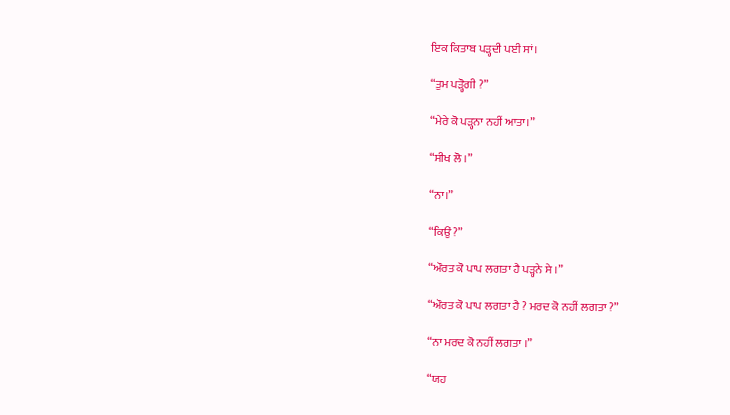ਇਕ ਕਿਤਾਬ ਪਡ਼੍ਹਦੀ ਪਈ ਸਾਂ।

“ਤੁਮ ਪਡ਼੍ਹੋਗੀ ?”

“ਮੇਰੇ ਕੋ ਪਡ਼੍ਹਨਾ ਨਹੀਂ ਆਤਾ।”

“ਸੀਖ ਲੋ ।”

“ਨਾ।”

“ਕਿਉਂ ?”

“ਔਰਤ ਕੋ ਪਾਪ ਲਗਤਾ ਹੈ ਪਡ਼੍ਹਨੇ ਸੇ ।”

“ਔਰਤ ਕੋ ਪਾਪ ਲਗਤਾ ਹੈ ? ਮਰਦ ਕੋ ਨਹੀਂ ਲਗਤਾ ?”

“ਨਾ ਮਰਦ ਕੋ ਨਹੀਂ ਲਗਤਾ ।”

“ਯਹ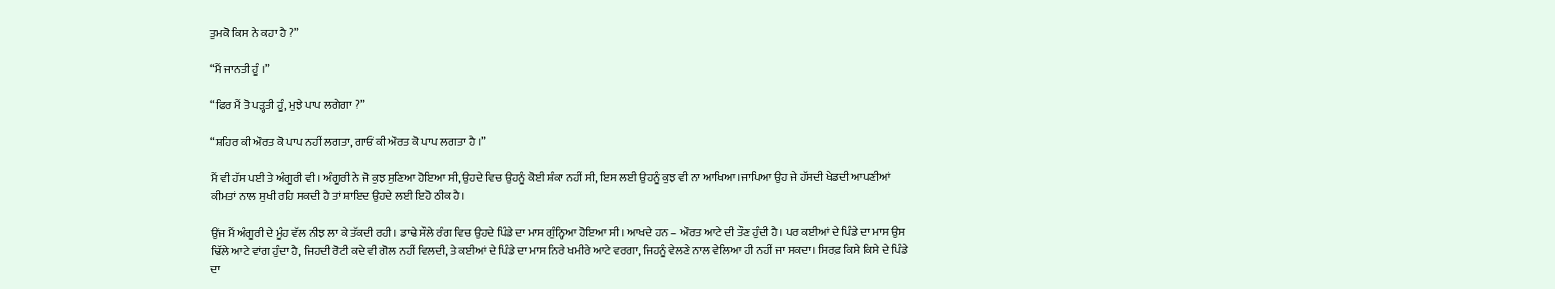ਤੁਮਕੋ ਕਿਸ ਨੇ ਕਹਾ ਹੈ ?”

“ਮੈਂ ਜਾਨਤੀ ਹੂੰ ।”

“ਫਿਰ ਮੈਂ ਤੋ ਪਡ਼੍ਹਤੀ ਹੂੰ, ਮੁਝੇ ਪਾਪ ਲਗੇਗਾ ?”

“ਸ਼ਹਿਰ ਕੀ ਔਰਤ ਕੋ ਪਾਪ ਨਹੀਂ ਲਗਤਾ, ਗਾਓਂ ਕੀ ਔਰਤ ਕੋ ਪਾਪ ਲਗਤਾ ਹੈ ।”

ਮੈਂ ਵੀ ਹੱਸ ਪਈ ਤੇ ਅੰਗੂਰੀ ਵੀ। ਅੰਗੂਰੀ ਨੇ ਜੋ ਕੁਝ ਸੁਣਿਆ ਹੋਇਆ ਸੀ, ਉਹਦੇ ਵਿਚ ਉਹਨੂੰ ਕੋਈ ਸ਼ੰਕਾ ਨਹੀਂ ਸੀ, ਇਸ ਲਈ ਉਹਨੂੰ ਕੁਝ ਵੀ ਨਾ ਆਖਿਆ।ਜਾਪਿਆ ਉਹ ਜੇ ਹੱਸਦੀ ਖੇਡਦੀ ਆਪਣੀਆਂ ਕੀਮਤਾਂ ਨਾਲ ਸੁਖੀ ਰਹਿ ਸਕਦੀ ਹੈ ਤਾਂ ਸ਼ਾਇਦ ਉਹਦੇ ਲਈ ਇਹੋ ਠੀਕ ਹੈ।

ਉਂਜ ਮੈਂ ਅੰਗੂਰੀ ਦੇ ਮੂੰਹ ਵੱਲ ਨੀਝ ਲਾ ਕੇ ਤੱਕਦੀ ਰਹੀ। ਡਾਢੇ ਸੌਲੇ ਰੰਗ ਵਿਚ ਉਹਦੇ ਪਿੰਡੇ ਦਾ ਮਾਸ ਗੁੰਨ੍ਹਿਆ ਹੋਇਆ ਸੀ। ਆਖਦੇ ਹਨ – ਔਰਤ ਆਟੇ ਦੀ ਤੌਣ ਹੁੰਦੀ ਹੈ। ਪਰ ਕਈਆਂ ਦੇ ਪਿੰਡੇ ਦਾ ਮਾਸ ਉਸ ਢਿੱਲੇ ਆਟੇ ਵਾਂਗ ਹੁੰਦਾ ਹੈ, ਜਿਹਦੀ ਰੋਟੀ ਕਦੇ ਵੀ ਗੋਲ ਨਹੀਂ ਵਿਲਦੀ, ਤੇ ਕਈਆਂ ਦੇ ਪਿੰਡੇ ਦਾ ਮਾਸ ਨਿਰੇ ਖਮੀਰੇ ਆਟੇ ਵਰਗਾ, ਜਿਹਨੂੰ ਵੇਲਣੇ ਨਾਲ ਵੇਲਿਆ ਹੀ ਨਹੀਂ ਜਾ ਸਕਦਾ। ਸਿਰਫ਼ ਕਿਸੇ ਕਿਸੇ ਦੇ ਪਿੰਡੇ ਦਾ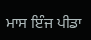ਮਾਸ ਇੰਜ ਪੀਡਾ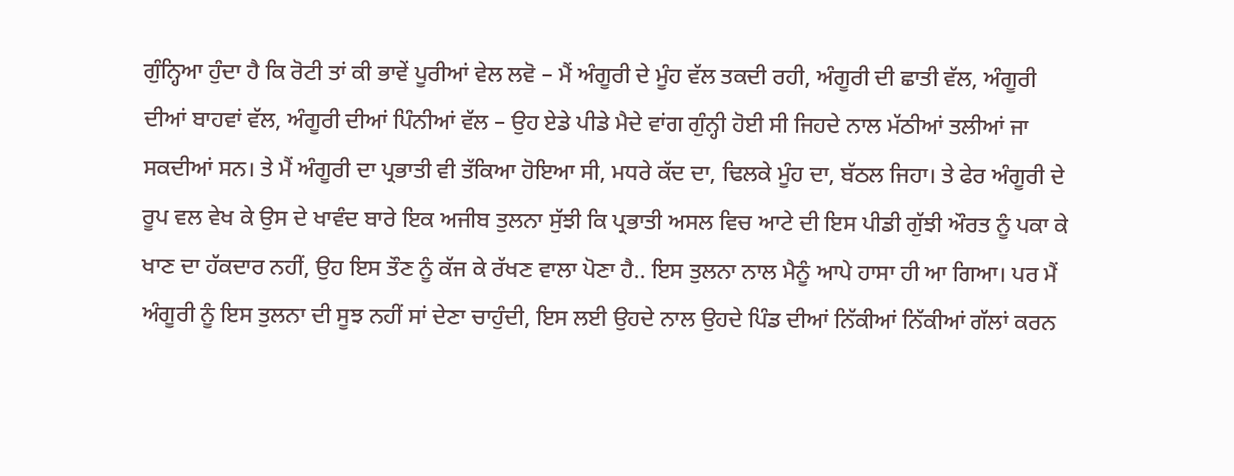ਗੁੰਨ੍ਹਿਆ ਹੁੰਦਾ ਹੈ ਕਿ ਰੋਟੀ ਤਾਂ ਕੀ ਭਾਵੇਂ ਪੂਰੀਆਂ ਵੇਲ ਲਵੋ – ਮੈਂ ਅੰਗੂਰੀ ਦੇ ਮੂੰਹ ਵੱਲ ਤਕਦੀ ਰਹੀ, ਅੰਗੂਰੀ ਦੀ ਛਾਤੀ ਵੱਲ, ਅੰਗੂਰੀ ਦੀਆਂ ਬਾਹਵਾਂ ਵੱਲ, ਅੰਗੂਰੀ ਦੀਆਂ ਪਿੰਨੀਆਂ ਵੱਲ – ਉਹ ਏਡੇ ਪੀਡੇ ਮੈਦੇ ਵਾਂਗ ਗੁੰਨ੍ਹੀ ਹੋਈ ਸੀ ਜਿਹਦੇ ਨਾਲ ਮੱਠੀਆਂ ਤਲੀਆਂ ਜਾ ਸਕਦੀਆਂ ਸਨ। ਤੇ ਮੈਂ ਅੰਗੂਰੀ ਦਾ ਪ੍ਰਭਾਤੀ ਵੀ ਤੱਕਿਆ ਹੋਇਆ ਸੀ, ਮਧਰੇ ਕੱਦ ਦਾ, ਢਿਲਕੇ ਮੂੰਹ ਦਾ, ਬੱਠਲ ਜਿਹਾ। ਤੇ ਫੇਰ ਅੰਗੂਰੀ ਦੇ ਰੂਪ ਵਲ ਵੇਖ ਕੇ ਉਸ ਦੇ ਖਾਵੰਦ ਬਾਰੇ ਇਕ ਅਜੀਬ ਤੁਲਨਾ ਸੁੱਝੀ ਕਿ ਪ੍ਰਭਾਤੀ ਅਸਲ ਵਿਚ ਆਟੇ ਦੀ ਇਸ ਪੀਡੀ ਗੁੱਝੀ ਔਰਤ ਨੂੰ ਪਕਾ ਕੇ ਖਾਣ ਦਾ ਹੱਕਦਾਰ ਨਹੀਂ, ਉਹ ਇਸ ਤੌਣ ਨੂੰ ਕੱਜ ਕੇ ਰੱਖਣ ਵਾਲਾ ਪੋਣਾ ਹੈ.. ਇਸ ਤੁਲਨਾ ਨਾਲ ਮੈਨੂੰ ਆਪੇ ਹਾਸਾ ਹੀ ਆ ਗਿਆ। ਪਰ ਮੈਂ ਅੰਗੂਰੀ ਨੂੰ ਇਸ ਤੁਲਨਾ ਦੀ ਸੂਝ ਨਹੀਂ ਸਾਂ ਦੇਣਾ ਚਾਹੁੰਦੀ, ਇਸ ਲਈ ਉਹਦੇ ਨਾਲ ਉਹਦੇ ਪਿੰਡ ਦੀਆਂ ਨਿੱਕੀਆਂ ਨਿੱਕੀਆਂ ਗੱਲਾਂ ਕਰਨ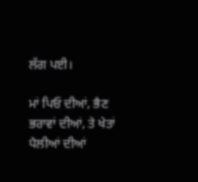ਲੱਗ ਪਈ।

ਮਾਂ ਪਿਓ ਦੀਆਂ, ਭੈਣ ਭਰਾਵਾਂ ਦੀਆਂ, ਤੇ ਖੇਤਾਂ ਪੈਲੀਆਂ ਦੀਆਂ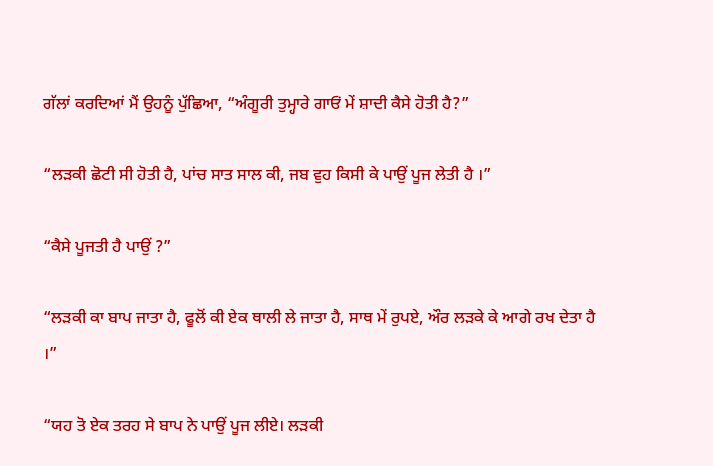ਗੱਲਾਂ ਕਰਦਿਆਂ ਮੈਂ ਉਹਨੂੰ ਪੁੱਛਿਆ, “ਅੰਗੂਰੀ ਤੁਮ੍ਹਾਰੇ ਗਾਓਂ ਮੇਂ ਸ਼ਾਦੀ ਕੈਸੇ ਹੋਤੀ ਹੈ?”

“ਲਡ਼ਕੀ ਛੋਟੀ ਸੀ ਹੋਤੀ ਹੈ, ਪਾਂਚ ਸਾਤ ਸਾਲ ਕੀ, ਜਬ ਵੁਹ ਕਿਸੀ ਕੇ ਪਾਉਂ ਪੂਜ ਲੇਤੀ ਹੈ ।”

“ਕੈਸੇ ਪੂਜਤੀ ਹੈ ਪਾਉਂ ?”

“ਲਡ਼ਕੀ ਕਾ ਬਾਪ ਜਾਤਾ ਹੈ, ਫੂਲੋਂ ਕੀ ਏਕ ਥਾਲੀ ਲੇ ਜਾਤਾ ਹੈ, ਸਾਥ ਮੇਂ ਰੁਪਏ, ਔਰ ਲਡ਼ਕੇ ਕੇ ਆਗੇ ਰਖ ਦੇਤਾ ਹੈ ।”

“ਯਹ ਤੋ ਏਕ ਤਰਹ ਸੇ ਬਾਪ ਨੇ ਪਾਉਂ ਪੂਜ ਲੀਏ। ਲਡ਼ਕੀ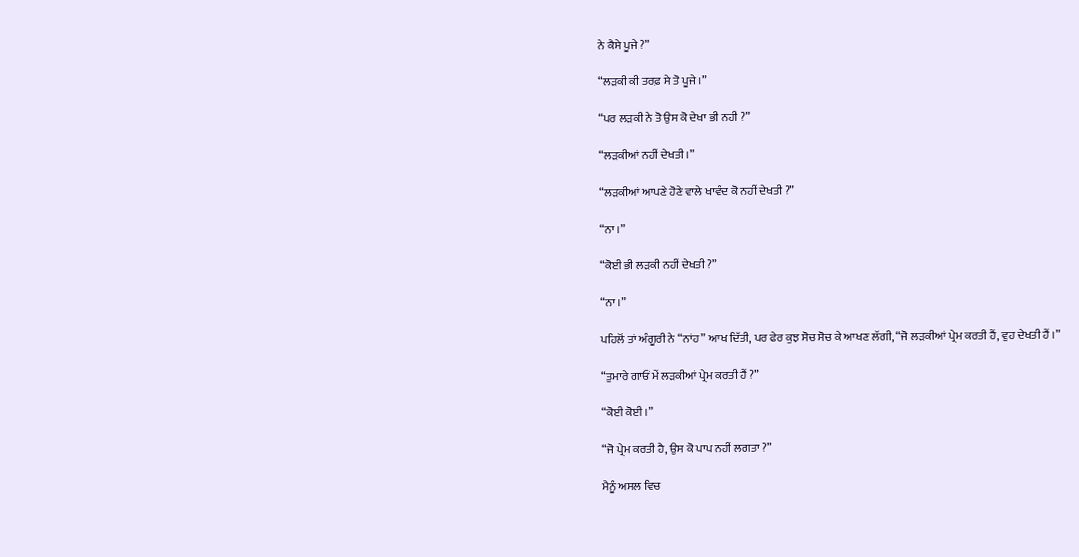ਨੇ ਕੈਸੇ ਪੂਜੇ ?”

“ਲਡ਼ਕੀ ਕੀ ਤਰਫ਼ ਸੇ ਤੋ ਪੂਜੇ ।”

“ਪਰ ਲਡ਼ਕੀ ਨੇ ਤੋ ਉਸ ਕੋ ਦੇਖਾ ਭੀ ਨਹੀ ?”

“ਲਡ਼ਕੀਆਂ ਨਹੀਂ ਦੇਖਤੀ ।”

“ਲਡ਼ਕੀਆਂ ਆਪਣੇ ਹੋਣੇ ਵਾਲੇ ਖਾਵੰਦ ਕੋ ਨਹੀਂ ਦੇਖਤੀ ?”

“ਨਾ ।”

“ਕੋਈ ਭੀ ਲਡ਼ਕੀ ਨਹੀਂ ਦੇਖਤੀ ?”

“ਨਾ ।”

ਪਹਿਲੋਂ ਤਾਂ ਅੰਗੂਰੀ ਨੇ “ਨਾਂਹ” ਆਖ ਦਿੱਤੀ, ਪਰ ਫੇਰ ਕੁਝ ਸੋਚ ਸੋਚ ਕੇ ਆਖਣ ਲੱਗੀ, “ਜੋ ਲਡ਼ਕੀਆਂ ਪ੍ਰੇਮ ਕਰਤੀ ਹੈਂ, ਵੁਹ ਦੇਖਤੀ ਹੈਂ ।”

“ਤੁਮਾਰੇ ਗਾਓਂ ਮੇਂ ਲਡ਼ਕੀਆਂ ਪ੍ਰੇਮ ਕਰਤੀ ਹੈਂ ?”

“ਕੋਈ ਕੋਈ ।”

“ਜੋ ਪ੍ਰੇਮ ਕਰਤੀ ਹੈ, ਉਸ ਕੋ ਪਾਪ ਨਹੀਂ ਲਗਤਾ ?”

ਮੈਨੂੰ ਅਸਲ ਵਿਚ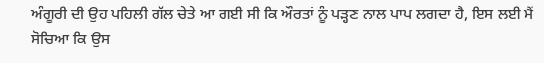ਅੰਗੂਰੀ ਦੀ ਉਹ ਪਹਿਲੀ ਗੱਲ ਚੇਤੇ ਆ ਗਈ ਸੀ ਕਿ ਔਰਤਾਂ ਨੂੰ ਪਡ਼੍ਹਣ ਨਾਲ ਪਾਪ ਲਗਦਾ ਹੈ, ਇਸ ਲਈ ਮੈਂ ਸੋਚਿਆ ਕਿ ਉਸ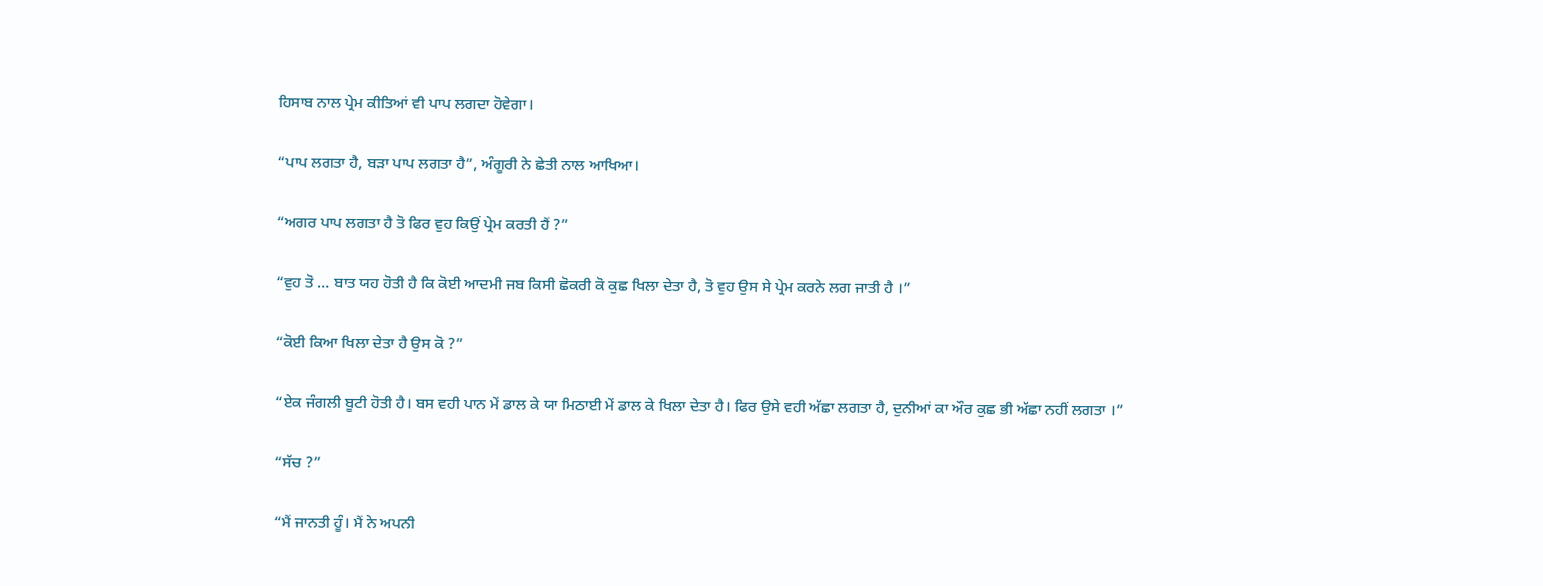ਹਿਸਾਬ ਨਾਲ ਪ੍ਰੇਮ ਕੀਤਿਆਂ ਵੀ ਪਾਪ ਲਗਦਾ ਹੋਵੇਗਾ।

“ਪਾਪ ਲਗਤਾ ਹੈ, ਬਡ਼ਾ ਪਾਪ ਲਗਤਾ ਹੈ”, ਅੰਗੂਰੀ ਨੇ ਛੇਤੀ ਨਾਲ ਆਖਿਆ।

“ਅਗਰ ਪਾਪ ਲਗਤਾ ਹੈ ਤੋ ਫਿਰ ਵੁਹ ਕਿਉਂ ਪ੍ਰੇਮ ਕਰਤੀ ਹੈਂ ?”

“ਵੁਹ ਤੋ … ਬਾਤ ਯਹ ਹੋਤੀ ਹੈ ਕਿ ਕੋਈ ਆਦਮੀ ਜਬ ਕਿਸੀ ਛੋਕਰੀ ਕੋ ਕੁਛ ਖਿਲਾ ਦੇਤਾ ਹੈ, ਤੋ ਵੁਹ ਉਸ ਸੇ ਪ੍ਰੇਮ ਕਰਨੇ ਲਗ ਜਾਤੀ ਹੈ ।”

“ਕੋਈ ਕਿਆ ਖਿਲਾ ਦੇਤਾ ਹੈ ਉਸ ਕੋ ?”

“ਏਕ ਜੰਗਲੀ ਬੂਟੀ ਹੋਤੀ ਹੈ। ਬਸ ਵਹੀ ਪਾਨ ਮੇਂ ਡਾਲ ਕੇ ਯਾ ਮਿਠਾਈ ਮੇਂ ਡਾਲ ਕੇ ਖਿਲਾ ਦੇਤਾ ਹੈ। ਫਿਰ ਉਸੇ ਵਹੀ ਅੱਛਾ ਲਗਤਾ ਹੈ, ਦੁਨੀਆਂ ਕਾ ਔਰ ਕੁਛ ਭੀ ਅੱਛਾ ਨਹੀਂ ਲਗਤਾ ।”

“ਸੱਚ ?”

“ਮੈਂ ਜਾਨਤੀ ਹੂੰ। ਮੈਂ ਨੇ ਅਪਨੀ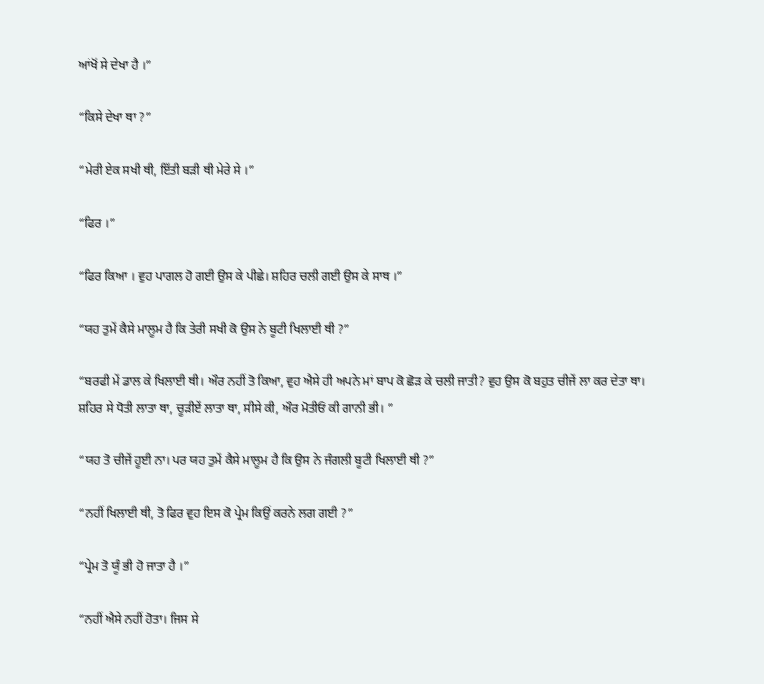ਆਂਖੋਂ ਸੇ ਦੇਖਾ ਹੈ ।”

“ਕਿਸੇ ਦੇਖਾ ਥਾ ?”

“ਮੇਰੀ ਏਕ ਸਖੀ ਥੀ, ਇੱਤੀ ਬਡ਼ੀ ਥੀ ਮੇਰੇ ਸੇ ।”

“ਫਿਰ ।”

“ਫਿਰ ਕਿਆ । ਵੁਹ ਪਾਗਲ ਹੋ ਗਈ ਉਸ ਕੇ ਪੀਛੇ। ਸ਼ਹਿਰ ਚਲੀ ਗਈ ਉਸ ਕੇ ਸਾਥ ।”

“ਯਹ ਤੁਮੇਂ ਕੈਸੇ ਮਾਲੂਮ ਹੈ ਕਿ ਤੇਰੀ ਸਖੀ ਕੋ ਉਸ ਨੇ ਬੂਟੀ ਖਿਲਾਈ ਥੀ ?”

“ਬਰਫੀ ਮੇਂ ਡਾਲ ਕੇ ਖਿਲਾਈ ਥੀ। ਔਰ ਨਹੀਂ ਤੋ ਕਿਆ, ਵੁਹ ਐਸੇ ਹੀ ਅਪਨੇ ਮਾਂ ਬਾਪ ਕੋ ਛੋਡ਼ ਕੇ ਚਲੀ ਜਾਤੀ? ਵੁਹ ਉਸ ਕੋ ਬਹੁਤ ਚੀਜੇਂ ਲਾ ਕਰ ਦੇਤਾ ਥਾ। ਸ਼ਹਿਰ ਸੇ ਧੋਤੀ ਲਾਤਾ ਥਾ, ਚੂਡ਼ੀਏਂ ਲਾਤਾ ਥਾ, ਸੀਸੇ ਕੀ, ਔਰ ਮੋਤੀਓਂ ਕੀ ਗਾਨੀ ਭੀ। ”

“ਯਹ ਤੋ ਚੀਜੇਂ ਹੂਈ ਨਾ। ਪਰ ਯਹ ਤੁਮੇਂ ਕੈਸੇ ਮਾਲੂਮ ਹੈ ਕਿ ਉਸ ਨੇ ਜੰਗਲੀ ਬੂਟੀ ਖਿਲਾਈ ਥੀ ?”

“ਨਹੀਂ ਖਿਲਾਈ ਥੀ, ਤੋ ਫਿਰ ਵੁਹ ਇਸ ਕੋ ਪ੍ਰੇਮ ਕਿਉਂ ਕਰਨੇ ਲਗ ਗਈ ?”

“ਪ੍ਰੇਮ ਤੋ ਯੂੰ ਭੀ ਹੋ ਜਾਤਾ ਹੈ ।”

“ਨਹੀਂ ਐਸੇ ਨਹੀਂ ਹੋਤਾ। ਜਿਸ ਸੇ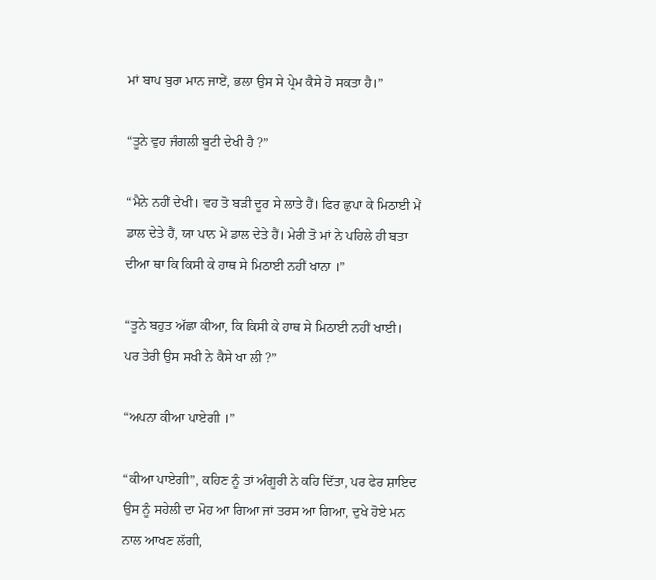ਮਾਂ ਬਾਪ ਬੁਰਾ ਮਾਨ ਜਾਏਂ, ਭਲਾ ਉਸ ਸੇ ਪ੍ਰੇਮ ਕੈਸੇ ਹੋ ਸਕਤਾ ਹੈ।”

“ਤੂਨੇ ਵੁਹ ਜੰਗਲੀ ਬੂਟੀ ਦੇਖੀ ਹੈ ?”

“ਮੈਨੇ ਨਹੀਂ ਦੇਖੀ। ਵਹ ਤੋ ਬਡ਼ੀ ਦੂਰ ਸੇ ਲਾਤੇ ਹੈਂ। ਫਿਰ ਛੁਪਾ ਕੇ ਮਿਠਾਈ ਮੇਂ ਡਾਲ ਦੇਤੇ ਹੈਂ, ਯਾ ਪਾਨ ਮੇਂ ਡਾਲ ਦੇਤੇ ਹੈਂ। ਮੇਰੀ ਤੋ ਮਾਂ ਨੇ ਪਹਿਲੇ ਹੀ ਬਤਾ ਦੀਆ ਥਾ ਕਿ ਕਿਸੀ ਕੇ ਹਾਥ ਸੇ ਮਿਠਾਈ ਨਹੀਂ ਖਾਨਾ ।”

“ਤੂਨੇ ਬਹੁਤ ਅੱਛਾ ਕੀਆ, ਕਿ ਕਿਸੀ ਕੇ ਹਾਥ ਸੇ ਮਿਠਾਈ ਨਹੀਂ ਖਾਈ। ਪਰ ਤੇਰੀ ਉਸ ਸਖੀ ਨੇ ਕੈਸੇ ਖਾ ਲੀ ?”

“ਅਪਨਾ ਕੀਆ ਪਾਏਗੀ ।”

“ਕੀਆ ਪਾਏਗੀ”, ਕਹਿਣ ਨੂੰ ਤਾਂ ਅੰਗੂਰੀ ਨੇ ਕਹਿ ਦਿੱਤਾ, ਪਰ ਫੇਰ ਸ਼ਾਇਦ ਉਸ ਨੂੰ ਸਹੇਲੀ ਦਾ ਮੋਹ ਆ ਗਿਆ ਜਾਂ ਤਰਸ ਆ ਗਿਆ, ਦੁਖੇ ਹੋਏ ਮਨ ਨਾਲ ਆਖਣ ਲੱਗੀ,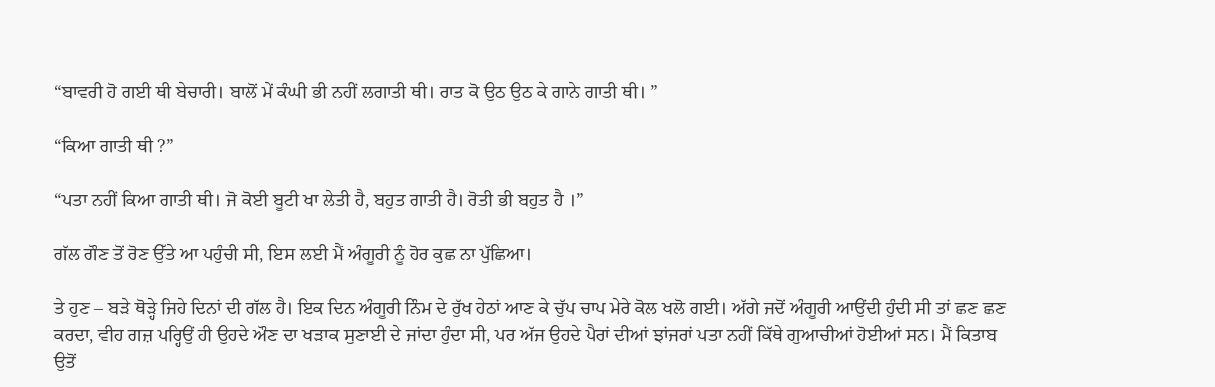“ਬਾਵਰੀ ਹੋ ਗਈ ਥੀ ਬੇਚਾਰੀ। ਬਾਲੋਂ ਮੇਂ ਕੰਘੀ ਭੀ ਨਹੀਂ ਲਗਾਤੀ ਥੀ। ਰਾਤ ਕੋ ਉਠ ਉਠ ਕੇ ਗਾਨੇ ਗਾਤੀ ਥੀ। ”

“ਕਿਆ ਗਾਤੀ ਥੀ ?”

“ਪਤਾ ਨਹੀਂ ਕਿਆ ਗਾਤੀ ਥੀ। ਜੋ ਕੋਈ ਬੂਟੀ ਖਾ ਲੇਤੀ ਹੈ, ਬਹੁਤ ਗਾਤੀ ਹੈ। ਰੋਤੀ ਭੀ ਬਹੁਤ ਹੈ ।”

ਗੱਲ ਗੌਣ ਤੋਂ ਰੋਣ ਉੱਤੇ ਆ ਪਹੁੰਚੀ ਸੀ, ਇਸ ਲਈ ਮੈਂ ਅੰਗੂਰੀ ਨੂੰ ਹੋਰ ਕੁਛ ਨਾ ਪੁੱਛਿਆ।

ਤੇ ਹੁਣ – ਬਡ਼ੇ ਥੋਡ਼੍ਹੇ ਜਿਹੇ ਦਿਨਾਂ ਦੀ ਗੱਲ ਹੈ। ਇਕ ਦਿਨ ਅੰਗੂਰੀ ਨਿੰਮ ਦੇ ਰੁੱਖ ਹੇਠਾਂ ਆਣ ਕੇ ਚੁੱਪ ਚਾਪ ਮੇਰੇ ਕੋਲ ਖਲੋ ਗਈ। ਅੱਗੇ ਜਦੋਂ ਅੰਗੂਰੀ ਆਉਂਦੀ ਹੁੰਦੀ ਸੀ ਤਾਂ ਛਣ ਛਣ ਕਰਦਾ, ਵੀਹ ਗਜ਼ ਪਰ੍ਹਿਉਂ ਹੀ ਉਹਦੇ ਔਣ ਦਾ ਖਡ਼ਾਕ ਸੁਣਾਈ ਦੇ ਜਾਂਦਾ ਹੁੰਦਾ ਸੀ, ਪਰ ਅੱਜ ਉਹਦੇ ਪੈਰਾਂ ਦੀਆਂ ਝਾਂਜਰਾਂ ਪਤਾ ਨਹੀਂ ਕਿੱਥੇ ਗੁਆਚੀਆਂ ਹੋਈਆਂ ਸਨ। ਮੈਂ ਕਿਤਾਬ ਉਤੋਂ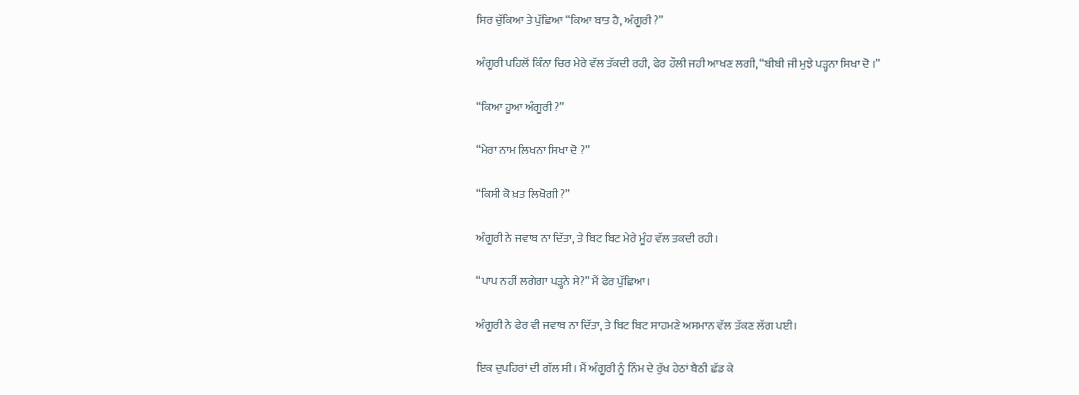ਸਿਰ ਚੁੱਕਿਆ ਤੇ ਪੁੱਛਿਆ “ਕਿਆ ਬਾਤ ਹੈ, ਅੰਗੂਰੀ ?”

ਅੰਗੂਰੀ ਪਹਿਲੋਂ ਕਿੰਨਾ ਚਿਰ ਮੇਰੇ ਵੱਲ ਤੱਕਦੀ ਰਹੀ, ਫੇਰ ਹੌਲੀ ਜਹੀ ਆਖਣ ਲਗੀ, “ਬੀਬੀ ਜੀ ਮੁਝੇ ਪਡ਼੍ਹਨਾ ਸਿਖਾ ਦੋ ।”

“ਕਿਆ ਹੂਆ ਅੰਗੂਰੀ ?”

“ਮੇਰਾ ਨਾਮ ਲਿਖਨਾ ਸਿਖਾ ਦੋ ?”

“ਕਿਸੀ ਕੋ ਖ਼ਤ ਲਿਖੋਗੀ ?”

ਅੰਗੂਰੀ ਨੇ ਜਵਾਬ ਨਾ ਦਿੱਤਾ, ਤੇ ਬਿਟ ਬਿਟ ਮੇਰੇ ਮੂੰਹ ਵੱਲ ਤਕਦੀ ਰਹੀ।

“ਪਾਪ ਨਹੀਂ ਲਗੇਗਾ ਪਡ਼੍ਹਨੇ ਸੇ?” ਮੈਂ ਫੇਰ ਪੁੱਛਿਆ।

ਅੰਗੂਰੀ ਨੇ ਫੇਰ ਵੀ ਜਵਾਬ ਨਾ ਦਿੱਤਾ, ਤੇ ਬਿਟ ਬਿਟ ਸਾਹਮਣੇ ਅਸਮਾਨ ਵੱਲ ਤੱਕਣ ਲੱਗ ਪਈ।

ਇਕ ਦੁਪਹਿਰਾਂ ਦੀ ਗੱਲ ਸੀ। ਮੈਂ ਅੰਗੂਰੀ ਨੂੰ ਨਿੰਮ ਦੇ ਰੁੱਖ ਹੇਠਾਂ ਬੈਠੀ ਛੱਡ ਕੇ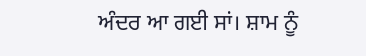ਅੰਦਰ ਆ ਗਈ ਸਾਂ। ਸ਼ਾਮ ਨੂੰ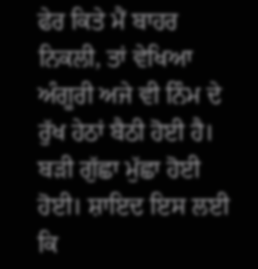ਫੇਰ ਕਿਤੇ ਮੈਂ ਬਾਹਰ ਨਿਕਲੀ, ਤਾਂ ਵੇਖਿਆ ਅੰਗੂਰੀ ਅਜੇ ਵੀ ਨਿੰਮ ਦੇ ਰੁੱਖ ਹੇਠਾਂ ਬੈਠੀ ਹੋਈ ਹੈ। ਬਡ਼ੀ ਗੁੱਛਾ ਮੁੱਛਾ ਹੋਈ ਹੋਈ। ਸ਼ਾਇਦ ਇਸ ਲਈ ਕਿ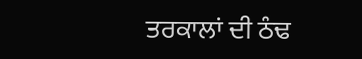ਤਰਕਾਲਾਂ ਦੀ ਠੰਢ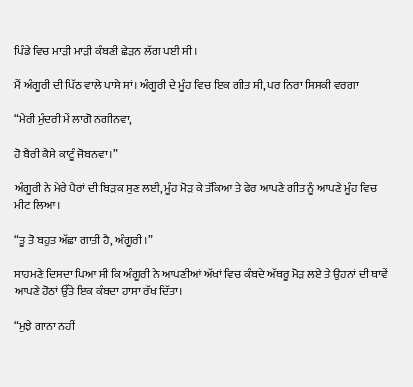ਪਿੰਡੇ ਵਿਚ ਮਾਡ਼ੀ ਮਾਡ਼ੀ ਕੰਬਣੀ ਛੇਡ਼ਨ ਲੱਗ ਪਈ ਸੀ।

ਮੈਂ ਅੰਗੂਰੀ ਦੀ ਪਿੱਠ ਵਾਲੇ ਪਾਸੇ ਸਾਂ। ਅੰਗੂਰੀ ਦੇ ਮੂੰਹ ਵਿਚ ਇਕ ਗੀਤ ਸੀ, ਪਰ ਨਿਰਾ ਸਿਸਕੀ ਵਰਗਾ

“ਮੇਰੀ ਮੁੰਦਰੀ ਮੇਂ ਲਾਗੋ ਨਗੀਨਵਾ,

ਹੋ ਬੈਰੀ ਕੈਸੇ ਕਾਟੂੰ ਜੋਬਨਵਾ।”

ਅੰਗੂਰੀ ਨੇ ਮੇਰੇ ਪੈਰਾਂ ਦੀ ਬਿਡ਼ਕ ਸੁਣ ਲਈ, ਮੂੰਹ ਮੋਡ਼ ਕੇ ਤੱਕਿਆ ਤੇ ਫੇਰ ਆਪਣੇ ਗੀਤ ਨੂੰ ਆਪਣੇ ਮੂੰਹ ਵਿਚ ਮੀਟ ਲਿਆ।

“ਤੂ ਤੋ ਬਹੁਤ ਅੱਛਾ ਗਾਤੀ ਹੈ, ਅੰਗੂਰੀ ।”

ਸਾਹਮਣੇ ਦਿਸਦਾ ਪਿਆ ਸੀ ਕਿ ਅੰਗੂਰੀ ਨੇ ਆਪਣੀਆਂ ਅੱਖਾਂ ਵਿਚ ਕੰਬਦੇ ਅੱਥਰੂ ਮੋਡ਼ ਲਏ ਤੇ ਉਹਨਾਂ ਦੀ ਥਾਵੇਂ ਆਪਣੇ ਹੋਠਾਂ ਉੱਤੇ ਇਕ ਕੰਬਦਾ ਹਾਸਾ ਰੱਖ ਦਿੱਤਾ।

“ਮੁਝੇ ਗਾਨਾ ਨਹੀਂ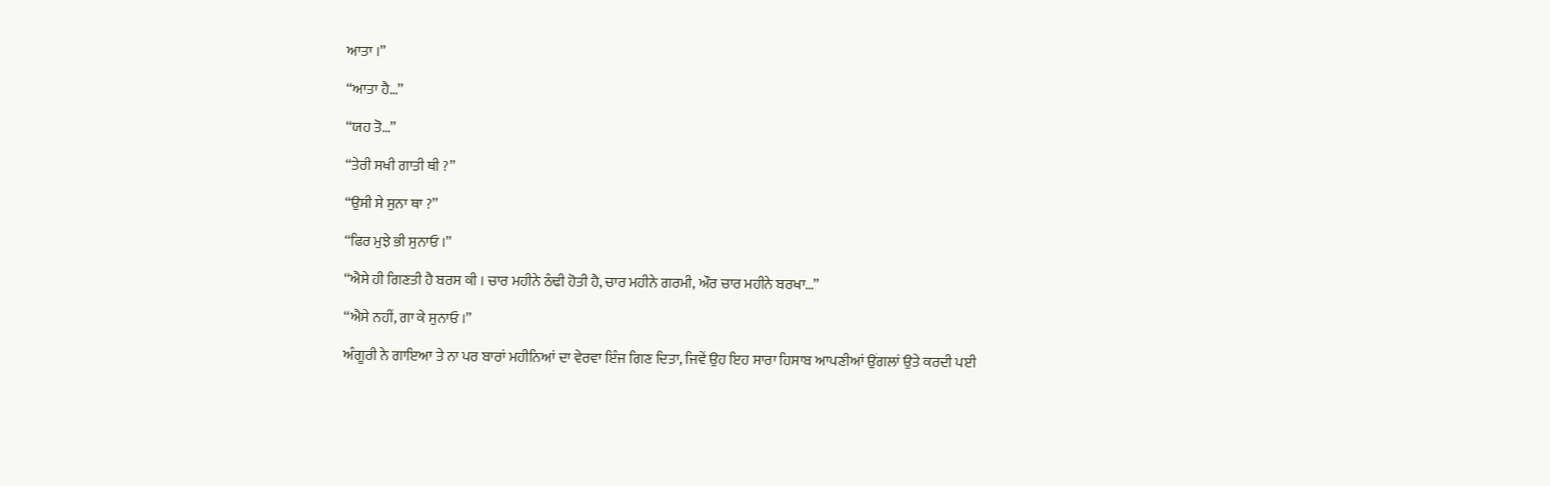ਆਤਾ ।”

“ਆਤਾ ਹੈ…”

“ਯਹ ਤੋ…”

“ਤੇਰੀ ਸਖੀ ਗਾਤੀ ਥੀ ?”

“ਉਸੀ ਸੇ ਸੁਨਾ ਥਾ ?”

“ਫਿਰ ਮੁਝੇ ਭੀ ਸੁਨਾਓ ।”

“ਐਸੇ ਹੀ ਗਿਣਤੀ ਹੈ ਬਰਸ ਕੀ । ਚਾਰ ਮਹੀਨੇ ਠੰਢੀ ਹੋਤੀ ਹੈ, ਚਾਰ ਮਹੀਨੇ ਗਰਮੀ, ਔਰ ਚਾਰ ਮਹੀਨੇ ਬਰਖਾ…”

“ਐਸੇ ਨਹੀਂ, ਗਾ ਕੇ ਸੁਨਾਓ ।”

ਅੰਗੂਰੀ ਨੇ ਗਾਇਆ ਤੇ ਨਾ ਪਰ ਬਾਰਾਂ ਮਹੀਨਿਆਂ ਦਾ ਵੇਰਵਾ ਇੰਜ ਗਿਣ ਦਿਤਾ, ਜਿਵੇਂ ਉਹ ਇਹ ਸਾਰਾ ਹਿਸਾਬ ਆਪਣੀਆਂ ਉਂਗਲਾਂ ਉਤੇ ਕਰਦੀ ਪਈ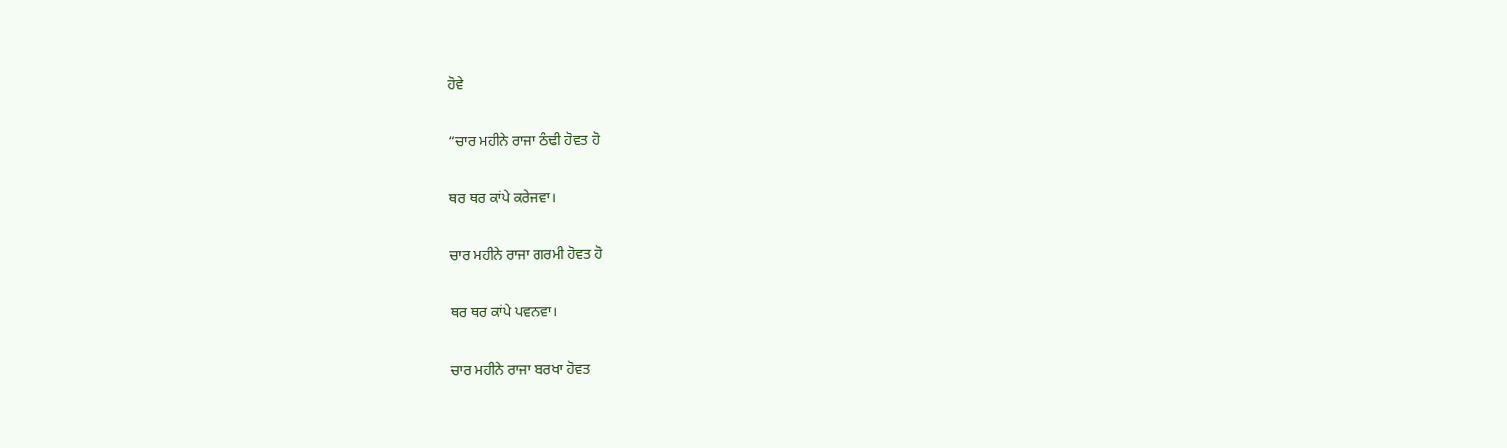ਹੋਵੇ

“ਚਾਰ ਮਹੀਨੇ ਰਾਜਾ ਠੰਢੀ ਹੋਵਤ ਹੋ

ਥਰ ਥਰ ਕਾਂਪੇ ਕਰੇਜਵਾ।

ਚਾਰ ਮਹੀਨੇ ਰਾਜਾ ਗਰਮੀ ਹੋਵਤ ਹੋ

ਥਰ ਥਰ ਕਾਂਪੇ ਪਵਨਵਾ।

ਚਾਰ ਮਹੀਨੇ ਰਾਜਾ ਬਰਖਾ ਹੋਵਤ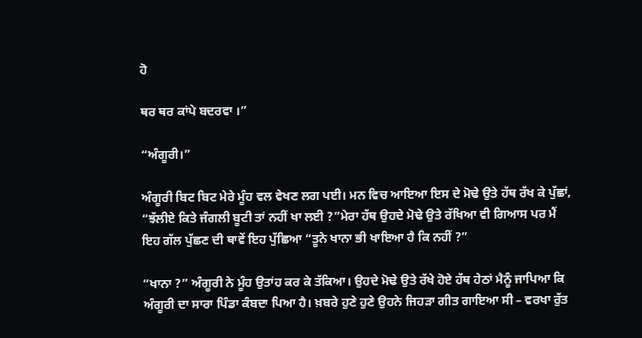ਹੋ

ਥਰ ਥਰ ਕਾਂਪੇ ਬਦਰਵਾ ।”

“ਅੰਗੂਰੀ।”

ਅੰਗੂਰੀ ਬਿਟ ਬਿਟ ਮੇਰੇ ਮੂੰਹ ਵਲ ਵੇਖਣ ਲਗ ਪਈ। ਮਨ ਵਿਚ ਆਇਆ ਇਸ ਦੇ ਮੋਢੇ ਉਤੇ ਹੱਥ ਰੱਖ ਕੇ ਪੁੱਛਾਂ, “ਝੱਲੀਏ ਕਿਤੇ ਜੰਗਲੀ ਬੂਟੀ ਤਾਂ ਨਹੀਂ ਖਾ ਲਈ ?”ਮੇਰਾ ਹੱਥ ਉਹਦੇ ਮੋਢੇ ਉਤੇ ਰੱਖਿਆ ਵੀ ਗਿਆਸ ਪਰ ਮੈਂ ਇਹ ਗੱਲ ਪੁੱਛਣ ਦੀ ਥਾਵੇਂ ਇਹ ਪੁੱਛਿਆ “ਤੂਨੇ ਖਾਨਾ ਭੀ ਖਾਇਆ ਹੈ ਕਿ ਨਹੀਂ ?”

“ਖਾਨਾ ?” ਅੰਗੂਰੀ ਨੇ ਮੂੰਹ ਉਤਾਂਹ ਕਰ ਕੇ ਤੱਕਿਆ। ਉਹਦੇ ਮੋਢੇ ਉਤੇ ਰੱਖੇ ਹੋਏ ਹੱਥ ਹੇਠਾਂ ਮੈਨੂੰ ਜਾਪਿਆ ਕਿ ਅੰਗੂਰੀ ਦਾ ਸਾਰਾ ਪਿੰਡਾ ਕੰਬਦਾ ਪਿਆ ਹੈ। ਖ਼ਬਰੇ ਹੁਣੇ ਹੁਣੇ ਉਹਨੇ ਜਿਹਡ਼ਾ ਗੀਤ ਗਾਇਆ ਸੀ – ਵਰਖਾ ਰੁੱਤ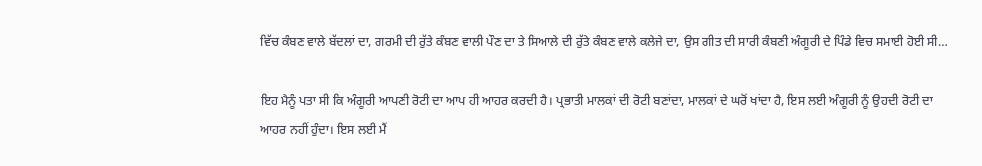ਵਿੱਚ ਕੰਬਣ ਵਾਲੇ ਬੱਦਲਾਂ ਦਾ, ਗਰਮੀ ਦੀ ਰੁੱਤੇ ਕੰਬਣ ਵਾਲੀ ਪੌਣ ਦਾ ਤੇ ਸਿਆਲੇ ਦੀ ਰੁੱਤੇ ਕੰਬਣ ਵਾਲੇ ਕਲੇਜੇ ਦਾ, ਉਸ ਗੀਤ ਦੀ ਸਾਰੀ ਕੰਬਣੀ ਅੰਗੂਰੀ ਦੇ ਪਿੰਡੇ ਵਿਚ ਸਮਾਈ ਹੋਈ ਸੀ…

ਇਹ ਮੈਨੂੰ ਪਤਾ ਸੀ ਕਿ ਅੰਗੂਰੀ ਆਪਣੀ ਰੋਟੀ ਦਾ ਆਪ ਹੀ ਆਹਰ ਕਰਦੀ ਹੈ। ਪ੍ਰਭਾਤੀ ਮਾਲਕਾਂ ਦੀ ਰੋਟੀ ਬਣਾਂਦਾ, ਮਾਲਕਾਂ ਦੇ ਘਰੋਂ ਖਾਂਦਾ ਹੈ, ਇਸ ਲਈ ਅੰਗੂਰੀ ਨੂੰ ਉਹਦੀ ਰੋਟੀ ਦਾ ਆਹਰ ਨਹੀਂ ਹੁੰਦਾ। ਇਸ ਲਈ ਮੈਂ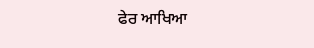ਫੇਰ ਆਖਿਆ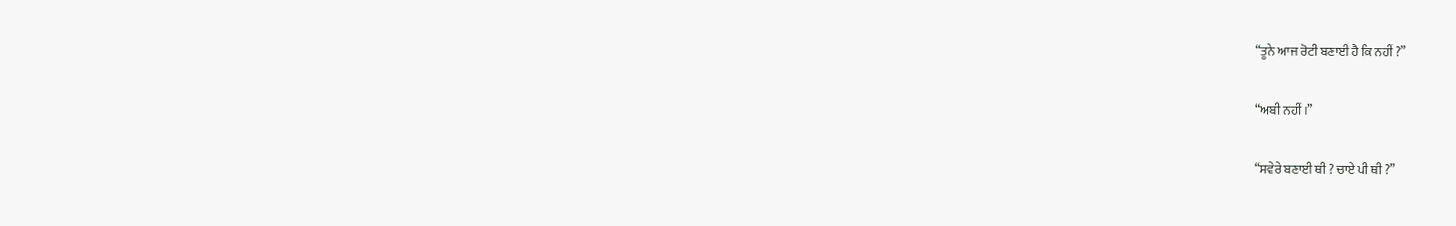“ਤੂਨੇ ਆਜ ਰੋਟੀ ਬਣਾਈ ਹੈ ਕਿ ਨਹੀਂ ?”

“ਅਬੀ ਨਹੀਂ ।”

“ਸਵੇਰੇ ਬਣਾਈ ਥੀ ? ਚਾਏ ਪੀ ਥੀ ?”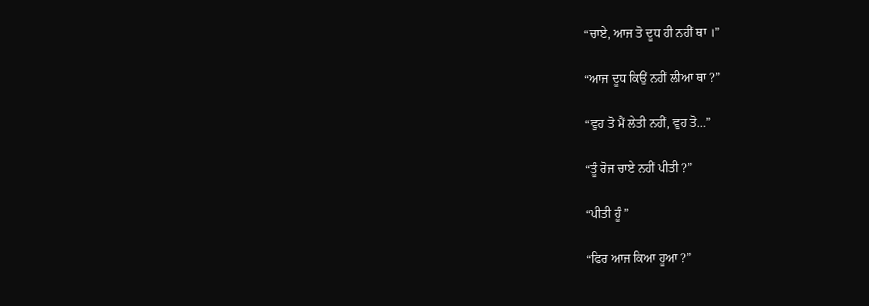“ਚਾਏ, ਆਜ ਤੋ ਦੂਧ ਹੀ ਨਹੀਂ ਥਾ ।”

“ਆਜ ਦੂਧ ਕਿਉਂ ਨਹੀਂ ਲੀਆ ਥਾ ?”

“ਵੁਹ ਤੋ ਮੈਂ ਲੇਤੀ ਨਹੀਂ, ਵੁਹ ਤੋ…”

“ਤੂੰ ਰੋਜ ਚਾਏ ਨਹੀਂ ਪੀਤੀ ?”

“ਪੀਤੀ ਹੂੰ ”

“ਫਿਰ ਆਜ ਕਿਆ ਹੂਆ ?”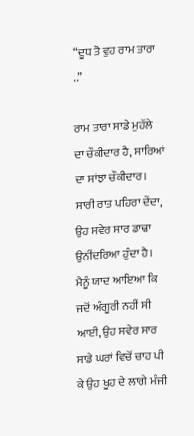“ਦੂਧ ਤੋ ਵੁਹ ਰਾਮ ਤਾਰਾ ..”

ਰਾਮ ਤਾਰਾ ਸਾਡੇ ਮੁਹੱਲੇ ਦਾ ਚੌਕੀਦਾਰ ਹੈ, ਸਾਰਿਆਂ ਦਾ ਸਾਂਝਾ ਚੌਕੀਦਾਰ। ਸਾਰੀ ਰਾਤ ਪਹਿਰਾ ਦੇਂਦਾ, ਉਹ ਸਵੇਰ ਸਾਰ ਡਾਢਾ ਉਨੀਂਦਰਿਆ ਹੁੰਦਾ ਹੈ। ਮੈਨੂੰ ਯਾਦ ਆਇਆ ਕਿ ਜਦੋਂ ਅੰਗੂਰੀ ਨਹੀਂ ਸੀ ਆਈ, ਉਹ ਸਵੇਰ ਸਾਰ ਸਾਡੇ ਘਰਾਂ ਵਿਚੋਂ ਚਾਹ ਪੀ ਕੇ ਉਹ ਖੂਹ ਦੇ ਲਾਗੇ ਮੰਜੀ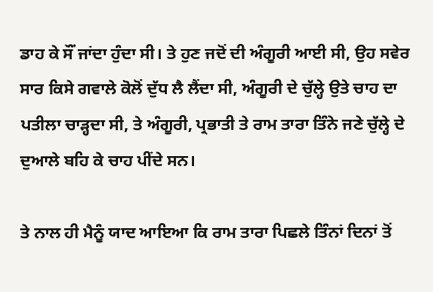ਡਾਹ ਕੇ ਸੌਂ ਜਾਂਦਾ ਹੁੰਦਾ ਸੀ। ਤੇ ਹੁਣ ਜਦੋਂ ਦੀ ਅੰਗੂਰੀ ਆਈ ਸੀ, ਉਹ ਸਵੇਰ ਸਾਰ ਕਿਸੇ ਗਵਾਲੇ ਕੋਲੋਂ ਦੁੱਧ ਲੈ ਲੈਂਦਾ ਸੀ, ਅੰਗੂਰੀ ਦੇ ਚੁੱਲ੍ਹੇ ਉਤੇ ਚਾਹ ਦਾ ਪਤੀਲਾ ਚਾਡ਼੍ਹਦਾ ਸੀ, ਤੇ ਅੰਗੂਰੀ, ਪ੍ਰਭਾਤੀ ਤੇ ਰਾਮ ਤਾਰਾ ਤਿੰਨੇ ਜਣੇ ਚੁੱਲ੍ਹੇ ਦੇ ਦੁਆਲੇ ਬਹਿ ਕੇ ਚਾਹ ਪੀਂਦੇ ਸਨ।

ਤੇ ਨਾਲ ਹੀ ਮੈਨੂੰ ਯਾਦ ਆਇਆ ਕਿ ਰਾਮ ਤਾਰਾ ਪਿਛਲੇ ਤਿੰਨਾਂ ਦਿਨਾਂ ਤੋਂ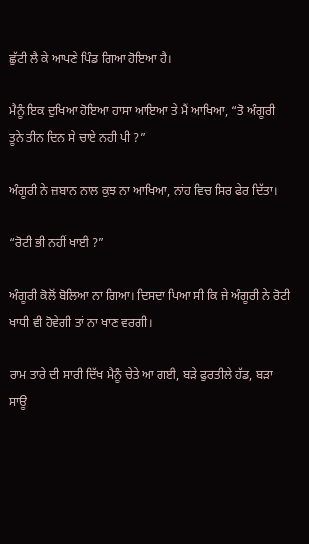ਛੁੱਟੀ ਲੈ ਕੇ ਆਪਣੇ ਪਿੰਡ ਗਿਆ ਹੋਇਆ ਹੈ।

ਮੈਨੂੰ ਇਕ ਦੁਖਿਆ ਹੋਇਆ ਹਾਸਾ ਆਇਆ ਤੇ ਮੈਂ ਆਖਿਆ, “ਤੋ ਅੰਗੂਰੀ ਤੂਨੇ ਤੀਨ ਦਿਨ ਸੇ ਚਾਏ ਨਹੀ ਪੀ ?”

ਅੰਗੂਰੀ ਨੇ ਜ਼ਬਾਨ ਨਾਲ ਕੁਝ ਨਾ ਆਖਿਆ, ਨਾਂਹ ਵਿਚ ਸਿਰ ਫੇਰ ਦਿੱਤਾ।

“ਰੋਟੀ ਭੀ ਨਹੀਂ ਖਾਈ ?”

ਅੰਗੂਰੀ ਕੋਲੋਂ ਬੋਲਿਆ ਨਾ ਗਿਆ। ਦਿਸਦਾ ਪਿਆ ਸੀ ਕਿ ਜੇ ਅੰਗੂਰੀ ਨੇ ਰੋਟੀ ਖਾਧੀ ਵੀ ਹੋਵੇਗੀ ਤਾਂ ਨਾ ਖਾਣ ਵਰਗੀ।

ਰਾਮ ਤਾਰੇ ਦੀ ਸਾਰੀ ਦਿੱਖ ਮੈਨੂੰ ਚੇਤੇ ਆ ਗਈ, ਬਡ਼ੇ ਫੁਰਤੀਲੇ ਹੱਡ, ਬਡ਼ਾ ਸਾਊ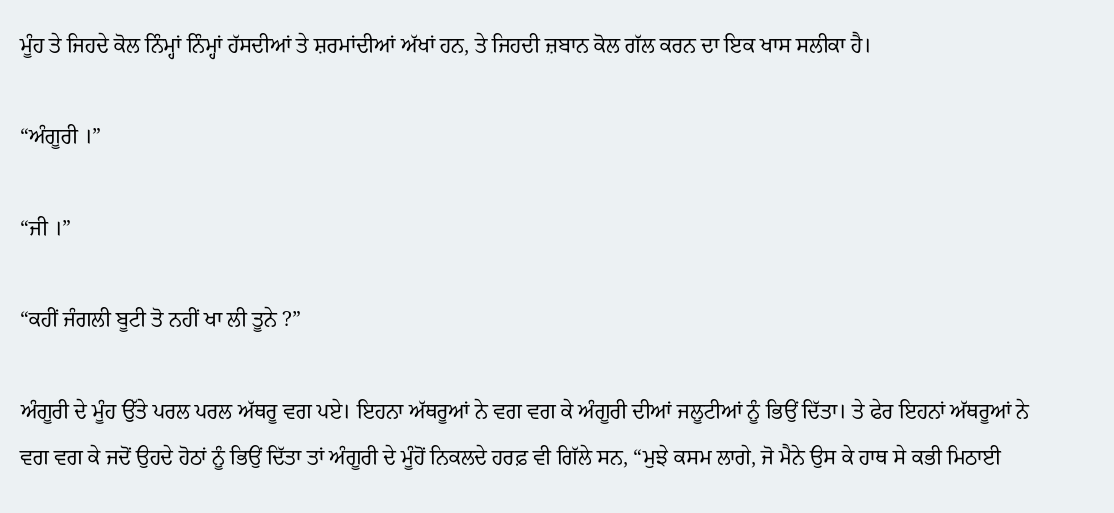ਮੂੰਹ ਤੇ ਜਿਹਦੇ ਕੋਲ ਨਿੰਮ੍ਹਾਂ ਨਿੰਮ੍ਹਾਂ ਹੱਸਦੀਆਂ ਤੇ ਸ਼ਰਮਾਂਦੀਆਂ ਅੱਖਾਂ ਹਨ, ਤੇ ਜਿਹਦੀ ਜ਼ਬਾਨ ਕੋਲ ਗੱਲ ਕਰਨ ਦਾ ਇਕ ਖਾਸ ਸਲੀਕਾ ਹੈ।

“ਅੰਗੂਰੀ ।”

“ਜੀ ।”

“ਕਹੀਂ ਜੰਗਲੀ ਬੂਟੀ ਤੋ ਨਹੀਂ ਖਾ ਲੀ ਤੂਨੇ ?”

ਅੰਗੂਰੀ ਦੇ ਮੂੰਹ ਉੱਤੇ ਪਰਲ ਪਰਲ ਅੱਥਰੂ ਵਗ ਪਏ। ਇਹਨਾ ਅੱਥਰੂਆਂ ਨੇ ਵਗ ਵਗ ਕੇ ਅੰਗੂਰੀ ਦੀਆਂ ਜਲੂਟੀਆਂ ਨੂੰ ਭਿਉਂ ਦਿੱਤਾ। ਤੇ ਫੇਰ ਇਹਨਾਂ ਅੱਥਰੂਆਂ ਨੇ ਵਗ ਵਗ ਕੇ ਜਦੋਂ ਉਹਦੇ ਹੋਠਾਂ ਨੂੰ ਭਿਉਂ ਦਿੱਤਾ ਤਾਂ ਅੰਗੂਰੀ ਦੇ ਮੂੰਹੋਂ ਨਿਕਲਦੇ ਹਰਫ਼ ਵੀ ਗਿੱਲੇ ਸਨ, “ਮੁਝੇ ਕਸਮ ਲਾਗੇ, ਜੋ ਮੈਨੇ ਉਸ ਕੇ ਹਾਥ ਸੇ ਕਭੀ ਮਿਠਾਈ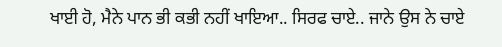ਖਾਈ ਹੋ, ਮੈਨੇ ਪਾਨ ਭੀ ਕਭੀ ਨਹੀਂ ਖਾਇਆ.. ਸਿਰਫ ਚਾਏ.. ਜਾਨੇ ਉਸ ਨੇ ਚਾਏ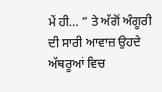ਮੇਂ ਹੀ… ” ਤੇ ਅੱਗੋਂ ਅੰਗੂਰੀ ਦੀ ਸਾਰੀ ਆਵਾਜ਼ ਉਹਦੇ ਅੱਥਰੂਆਂ ਵਿਚ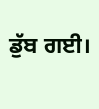ਡੁੱਬ ਗਈ।